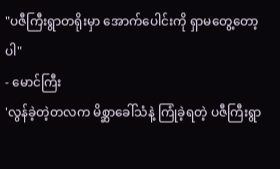"ပဇီကြီးရွာတရိုးမှာ အောက်ပေါင်းကို ရှာမတွေ့တော့ပါ"
- မောင်ကြီး
'လွန်ခဲ့တဲ့တလက မိစ္ဆာခေါ်သံနဲ့ ကြုံခဲ့ရတဲ့ ပဇီကြီးရွာ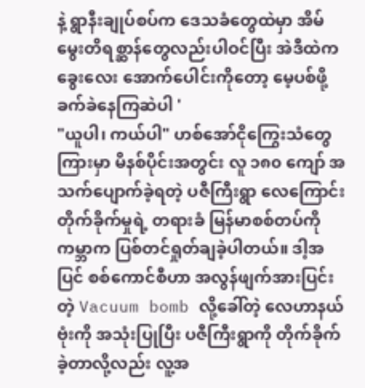နဲ့ ရွာနီးချုပ်စပ်က ဒေသခံတွေထဲမှာ အိမ်မွေးတိရစ္ဆာန်တွေလည်းပါဝင်ပြီး အဲဒီထဲက ခွေးလေး အောက်ပေါင်းကိုတော့ မေ့ပစ်ဖို့ ခက်ခဲနေကြဆဲပါ '
"ယူပါ၊ ကယ်ပါ" ဟစ်အော်ငိုကြွေးသံတွေကြားမှာ မိနစ်ပိုင်းအတွင်း လူ ၁၈၀ ကျော် အသက်ပျောက်ခဲ့ရတဲ့ ပဇီကြီးရွာ လေကြောင်းတိုက်ခိုက်မှုရဲ့ တရားခံ မြန်မာစစ်တပ်ကို ကမ္ဘာက ပြစ်တင်ရှုတ်ချခဲ့ပါတယ်။ ဒါ့အပြင် စစ်ကောင်စီဟာ အလွန်ဖျက်အားပြင်းတဲ့ Vacuum bomb လို့ခေါ်တဲ့ လေဟာနယ်ဗုံးကို အသုံးပြုပြီး ပဇီကြီးရွာကို တိုက်ခိုက်ခဲ့တာလို့လည်း လူ့အ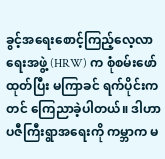ခွင့်အရေးစောင့်ကြည့်လေ့လာရေးအဖွဲ့ (HRW) က စုံစမ်းဖော်ထုတ်ပြီး မကြာခင် ရက်ပိုင်းကတင် ကြေညာခဲ့ပါတယ်။ ဒါဟာ ပဇီကြီးရွာအရေးကို ကမ္ဘာက မ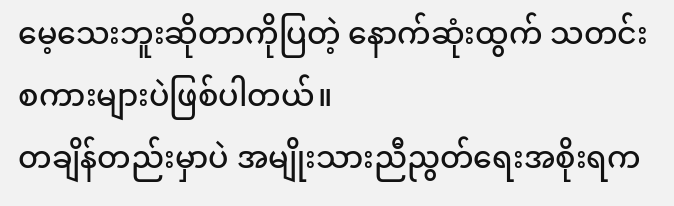မေ့သေးဘူးဆိုတာကိုပြတဲ့ နောက်ဆုံးထွက် သတင်းစကားများပဲဖြစ်ပါတယ်။
တချိန်တည်းမှာပဲ အမျိုးသားညီညွတ်ရေးအစိုးရက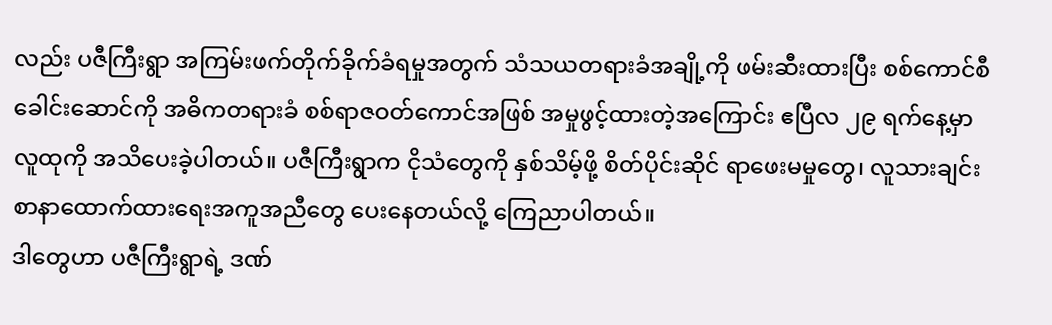လည်း ပဇီကြီးရွာ အကြမ်းဖက်တိုက်ခိုက်ခံရမှုအတွက် သံသယတရားခံအချို့ကို ဖမ်းဆီးထားပြီး စစ်ကောင်စီခေါင်းဆောင်ကို အဓိကတရားခံ စစ်ရာဇဝတ်ကောင်အဖြစ် အမှုဖွင့်ထားတဲ့အကြောင်း ဧပြီလ ၂၉ ရက်နေ့မှာ လူထုကို အသိပေးခဲ့ပါတယ်။ ပဇီကြီးရွာက ငိုသံတွေကို နှစ်သိမ့်ဖို့ စိတ်ပိုင်းဆိုင် ရာဖေးမမှုတွေ၊ လူသားချင်း စာနာထောက်ထားရေးအကူအညီတွေ ပေးနေတယ်လို့ ကြေညာပါတယ်။
ဒါတွေဟာ ပဇီကြီးရွာရဲ့ ဒဏ်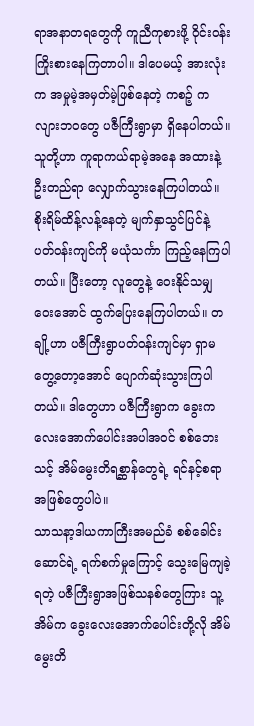ရာအနာတရတွေကို ကူညီကုစားဖို့ ဝိုင်းဝန်းကြိုးစားနေကြတာပါ။ ဒါပေမယ့် အားလုံးက အမှုမဲ့အမှတ်မဲ့ဖြစ်နေတဲ့ ကစဉ့် ကလျားဘဝတွေ ပဇီကြီးရွာမှာ ရှိနေပါတယ်။ သူတို့ဟာ ကူရာကယ်ရာမဲ့အနေ အထားနဲ့ ဦးတည်ရာ လျှောက်သွားနေကြပါတယ်။ စိုးရိမ်ထိန့်လန့်နေတဲ့ မျက်နှာသွင်ပြင်နဲ့ ပတ်ဝန်းကျင်ကို မယုံသင်္ကာ ကြည့်နေကြပါတယ်။ ပြီးတော့ လူတွေနဲ့ ဝေးနိုင်သမျှဝေးအောင် ထွက်ပြေးနေကြပါတယ်။ တချို့ဟာ ပဇီကြီးရွာပတ်ဝန်းကျင်မှာ ရှာမတွေ့တော့အောင် ပျောက်ဆုံးသွားကြပါတယ်။ ဒါတွေဟာ ပဇီကြီးရွာက ခွေးက လေးအောက်ပေါင်းအပါအဝင် စစ်ဘေးသင့် အိမ်မွေးတိရစ္ဆာန်တွေရဲ့ ရင်နင့်စရာအဖြစ်တွေပါပဲ။
သာသနာ့ဒါယကာကြီးအမည်ခံ စစ်ခေါင်းဆောင်ရဲ့ ရက်စက်မှုကြောင့် သွေးမြေကျခဲ့ရတဲ့ ပဇီကြီးရွာအဖြစ်သနစ်တွေကြား သူ့ အိမ်က ခွေးလေးအောက်ပေါင်းတို့လို အိမ်မွေးတိ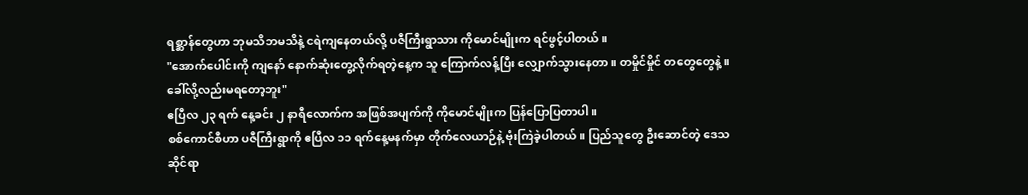ရစ္ဆာန်တွေဟာ ဘုမသိဘမသိနဲ့ ငရဲကျနေတယ်လို့ ပဇီကြီးရွာသား ကိုမောင်မျိုးက ရင်ဖွင့်ပါတယ်။
"အောက်ပေါင်းကို ကျနော် နောက်ဆုံးတွေ့လိုက်ရတဲ့နေ့က သူ ကြောက်လန့်ပြီး လျှောက်သွားနေတာ။ တမှိုင်မှိုင် တတွေတွေနဲ့။ ခေါ်လို့လည်းမရတော့ဘူး"
ဧပြီလ ၂၃ ရက် နေ့ခင်း ၂ နာရီလောက်က အဖြစ်အပျက်ကို ကိုမောင်မျိုးက ပြန်ပြောပြတာပါ။
စစ်ကောင်စီဟာ ပဇီကြီးရွာကို ဧပြီလ ၁၁ ရက်နေ့မနက်မှာ တိုက်လေယာဉ်နဲ့ ဗုံးကြဲခဲ့ပါတယ်။ ပြည်သူတွေ ဦးဆောင်တဲ့ ဒေသဆိုင်ရာ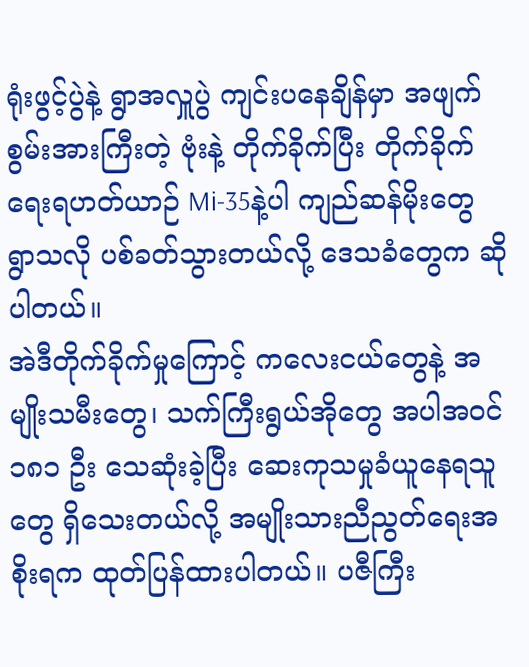ရုံးဖွင့်ပွဲနဲ့ ရွာအလှူပွဲ ကျင်းပနေချိန်မှာ အဖျက်စွမ်းအားကြီးတဲ့ ဗုံးနဲ့ တိုက်ခိုက်ပြီး တိုက်ခိုက်ရေးရဟတ်ယာဉ် Mi-35နဲ့ပါ ကျည်ဆန်မိုးတွေ ရွာသလို ပစ်ခတ်သွားတယ်လို့ ဒေသခံတွေက ဆိုပါတယ်။
အဲဒီတိုက်ခိုက်မှုကြောင့် ကလေးငယ်တွေနဲ့ အမျိုးသမီးတွေ၊ သက်ကြီးရွယ်အိုတွေ အပါအဝင် ၁၈၁ ဦး သေဆုံးခဲ့ပြီး ဆေးကုသမှုခံယူနေရသူတွေ ရှိသေးတယ်လို့ အမျိုးသားညီညွတ်ရေးအစိုးရက ထုတ်ပြန်ထားပါတယ်။ ပဇီကြီး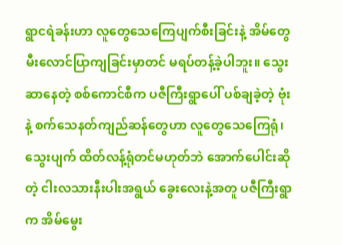ရွာငရဲခန်းဟာ လူတွေသေကြေပျက်စီးခြင်းနဲ့ အိမ်တွေ မီးလောင်ပြာကျခြင်းမှာတင် မရပ်တန့်ခဲ့ပါဘူး။ သွေးဆာနေတဲ့ စစ်ကောင်စီက ပဇီကြီးရွာပေါ် ပစ်ချခဲ့တဲ့ ဗုံးနဲ့ စက်သေနတ်ကျည်ဆန်တွေဟာ လူတွေသေကြေရုံ၊ သွေးပျက် ထိတ်လန့်ရုံတင်မဟုတ်ဘဲ အောက်ပေါင်းဆိုတဲ့ ငါးလသားနီးပါးအရွယ် ခွေးလေးနဲ့အတူ ပဇီကြီးရွာက အိမ်မွေး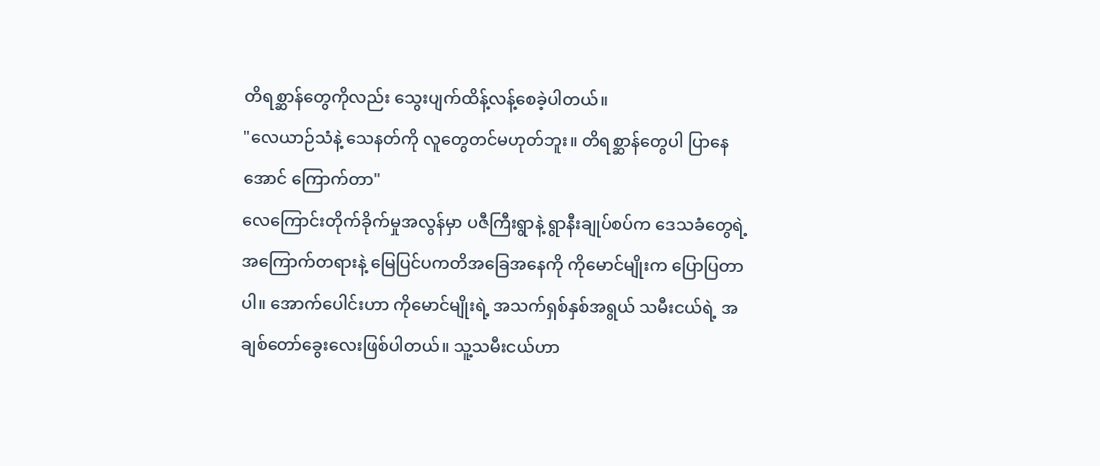တိရစ္ဆာန်တွေကိုလည်း သွေးပျက်ထိန့်လန့်စေခဲ့ပါတယ်။
"လေယာဉ်သံနဲ့ သေနတ်ကို လူတွေတင်မဟုတ်ဘူး။ တိရစ္ဆာန်တွေပါ ပြာနေအောင် ကြောက်တာ"
လေကြောင်းတိုက်ခိုက်မှုအလွန်မှာ ပဇီကြီးရွာနဲ့ ရွာနီးချုပ်စပ်က ဒေသခံတွေရဲ့ အကြောက်တရားနဲ့ မြေပြင်ပကတိအခြေအနေကို ကိုမောင်မျိုးက ပြောပြတာပါ။ အောက်ပေါင်းဟာ ကိုမောင်မျိုးရဲ့ အသက်ရှစ်နှစ်အရွယ် သမီးငယ်ရဲ့ အချစ်တော်ခွေးလေးဖြစ်ပါတယ်။ သူ့သမီးငယ်ဟာ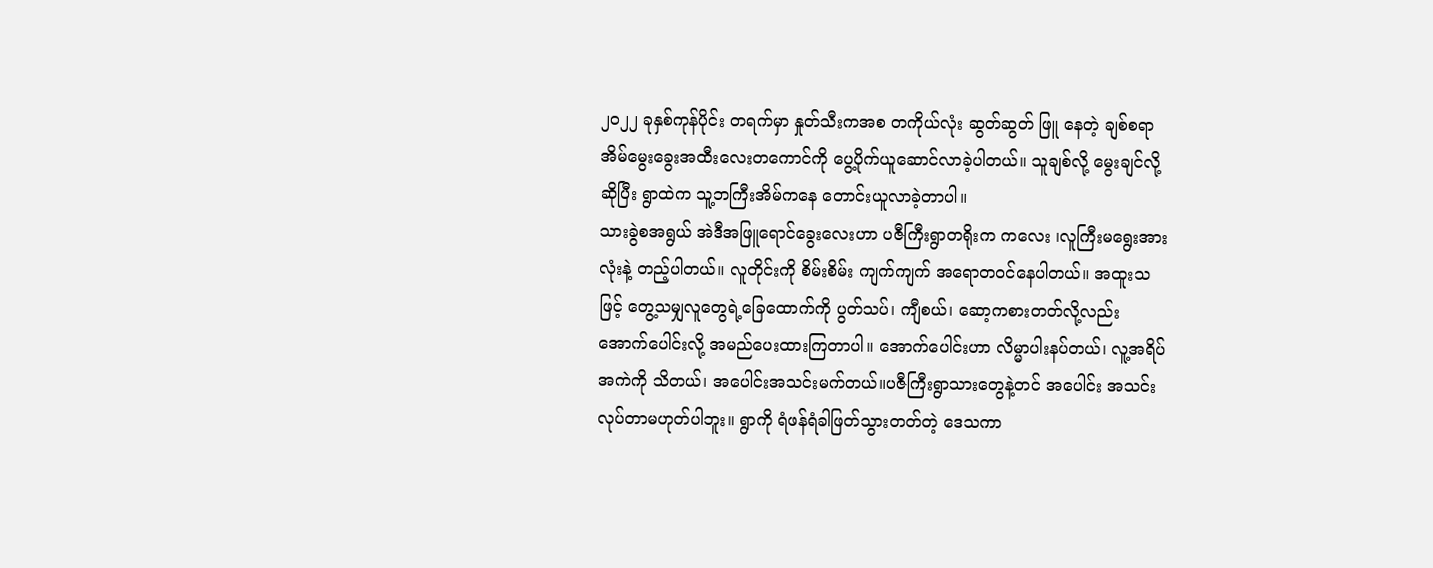၂၀၂၂ ခုနှစ်ကုန်ပိုင်း တရက်မှာ နှုတ်သီးကအစ တကိုယ်လုံး ဆွတ်ဆွတ် ဖြူ နေတဲ့ ချစ်စရာ အိမ်မွေးခွေးအထီးလေးတကောင်ကို ပွေ့ပိုက်ယူဆောင်လာခဲ့ပါတယ်။ သူချစ်လို့ မွေးချင်လို့ဆိုပြီး ရွာထဲက သူ့ဘကြီးအိမ်ကနေ တောင်းယူလာခဲ့တာပါ။
သားခွဲစအရွယ် အဲဒီအဖြူရောင်ခွေးလေးဟာ ပဇီကြီးရွာတရိုးက ကလေး ၊လူကြီးမရွေးအားလုံးနဲ့ တည့်ပါတယ်။ လူတိုင်းကို စိမ်းစိမ်း ကျက်ကျက် အရောတဝင်နေပါတယ်။ အထူးသဖြင့် တွေ့သမျှလူတွေရဲ့ခြေထောက်ကို ပွတ်သပ်၊ ကျီစယ်၊ ဆော့ကစားတတ်လို့လည်း အောက်ပေါင်းလို့ အမည်ပေးထားကြတာပါ။ အောက်ပေါင်းဟာ လိမ္မာပါးနပ်တယ်၊ လူ့အရိပ်အကဲကို သိတယ်၊ အပေါင်းအသင်းမက်တယ်။ပဇီကြီးရွာသားတွေနဲ့တင် အပေါင်း အသင်း လုပ်တာမဟုတ်ပါဘူး။ ရွာကို ရံဖန်ရံခါဖြတ်သွားတတ်တဲ့ ဒေသကာ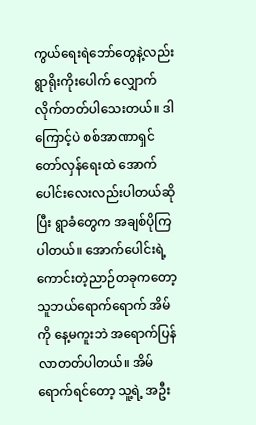ကွယ်ရေးရဲဘော်တွေနဲ့လည်း ရွာရိုးကိုးပေါက် လျှောက်လိုက်တတ်ပါသေးတယ်။ ဒါကြောင့်ပဲ စစ်အာဏာရှင်တော်လှန်ရေးထဲ အောက်ပေါင်းလေးလည်းပါတယ်ဆိုပြီး ရွာခံတွေက အချစ်ပိုကြပါတယ်။ အောက်ပေါင်းရဲ့ ကောင်းတဲ့ညာဉ်တခုကတော့ သူဘယ်ရောက်ရောက် အိမ်ကို နေ့မကူးဘဲ အရောက်ပြန်လာတတ်ပါတယ်။ အိမ်ရောက်ရင်တော့ သူ့ရဲ့ အဦး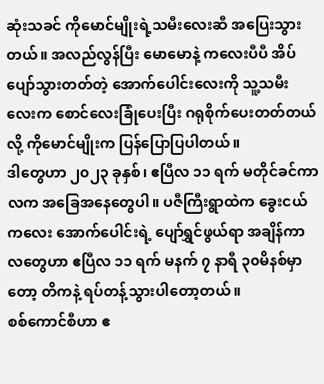ဆုံးသခင် ကိုမောင်မျိုးရဲ့သမီးလေးဆီ အပြေးသွားတယ်။ အလည်လွန်ပြီး မောမောနဲ့ ကလေးပီပီ အိပ်ပျော်သွားတတ်တဲ့ အောက်ပေါင်းလေးကို သူ့သမီးလေးက စောင်လေးခြုံပေးပြီး ဂရုစိုက်ပေးတတ်တယ်လို့ ကိုမောင်မျိုးက ပြန်ပြောပြပါတယ်။
ဒါတွေဟာ ၂၀၂၃ ခုနှစ်၊ ဧပြီလ ၁၁ ရက် မတိုင်ခင်ကာလက အခြေအနေတွေပါ။ ပဇီကြီးရွာထဲက ခွေးငယ်ကလေး အောက်ပေါင်းရဲ့ ပျော်ရွှင်ဖွယ်ရာ အချိန်ကာလတွေဟာ ဧပြီလ ၁၁ ရက် မနက် ၇ နာရီ ၃၀မိနစ်မှာတော့ တိကနဲ့ ရပ်တန့်သွားပါတော့တယ်။
စစ်ကောင်စီဟာ ဧ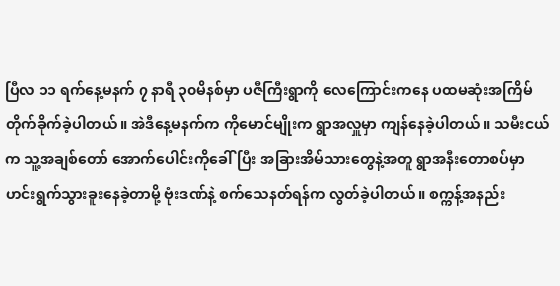ပြီလ ၁၁ ရက်နေ့မနက် ၇ နာရီ ၃၀မိနစ်မှာ ပဇီကြီးရွာကို လေကြောင်းကနေ ပထမဆုံးအကြိမ် တိုက်ခိုက်ခဲ့ပါတယ်။ အဲဒီနေ့မနက်က ကိုမောင်မျိုးက ရွာအလှူမှာ ကျန်နေခဲ့ပါတယ်။ သမီးငယ်က သူ့အချစ်တော် အောက်ပေါင်းကိုခေါ်ပြီး အခြားအိမ်သားတွေနဲ့အတူ ရွာအနီးတောစပ်မှာ ဟင်းရွက်သွားခူးနေခဲ့တာမို့ ဗုံးဒဏ်နဲ့ စက်သေနတ်ရန်က လွတ်ခဲ့ပါတယ်။ စက္ကန့်အနည်း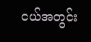ငယ်အတွင်း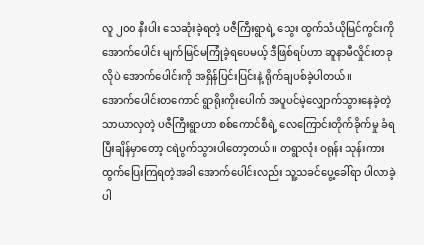လူ ၂၀၀ နီးပါး သေဆုံးခဲ့ရတဲ့ ပဇီကြီးရွာရဲ့ သွေး ထွက်သံယိုမြင်ကွင်းကို အောက်ပေါင်း မျက်မြင်မကြုံခဲ့ရပေမယ့် ဒီဖြစ်ရပ်ဟာ ဆူနာမီလှိုင်းတခုလိုပဲ အောက်ပေါင်းကို အရှိန်ပြင်းပြင်းနဲ့ ရိုက်ချပစ်ခဲ့ပါတယ်။
အောက်ပေါင်းတကောင် ရွာရိုးကိုးပေါက် အပူပင်မဲ့လျှောက်သွားနေခဲ့တဲ့ သာယာလှတဲ့ ပဇီကြီးရွာဟာ စစ်ကောင်စီရဲ့ လေကြောင်းတိုက်ခိုက်မှု ခံရပြီးချိန်မှာတော့ ငရဲပွက်သွားပါတော့တယ်။ တရွာလုံး ဝရုန်း သုန်းကား ထွက်ပြေးကြရတဲ့အခါ အောက်ပေါင်းလည်း သူ့သခင်ပွေ့ခေါ်ရာ ပါလာခဲ့ပါ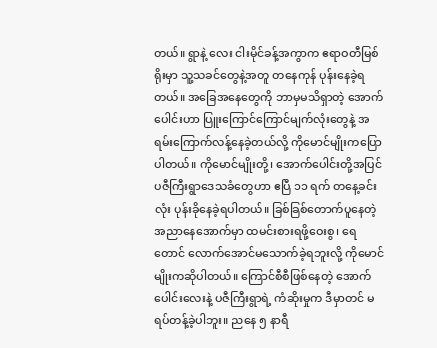တယ်။ ရွာနဲ့ လေး ငါးမိုင်ခန့်အကွာက ဧရာဝတီမြစ်ရိုးမှာ သူ့သခင်တွေနဲ့အတူ တနေကုန် ပုန်းနေခဲ့ရတယ်။ အခြေအနေတွေကို ဘာမှမသိရှာတဲ့ အောက်ပေါင်းဟာ ပြူးကြောင်ကြောင်မျက်လုံးတွေနဲ့ အရမ်းကြောက်လန့်နေခဲ့တယ်လို့ ကိုမောင်မျိုးကပြောပါတယ်။ ကိုမောင်မျိုးတို့၊ အောက်ပေါင်းတို့အပြင် ပဇီကြီးရွာဒေသခံတွေဟာ ဧပြီ ၁၁ ရက် တနေ့ခင်းလုံး ပုန်းခိုနေခဲ့ရပါတယ်။ ခြစ်ခြစ်တောက်ပူနေတဲ့ အညာနေအောက်မှာ ထမင်းစားရဖို့ဝေးစွ၊ ရေတောင် လောက်အောင်မသောက်ခဲ့ရဘူးလို့ ကိုမောင်မျိုးကဆိုပါတယ်။ ကြောင်စီစီဖြစ်နေတဲ့ အောက်ပေါင်းလေးနဲ့ ပဇီကြီးရွာရဲ့ ကံဆိုးမှုက ဒီမှာတင် မရပ်တန့်ခဲ့ပါဘူး။ ညနေ ၅ နာရီ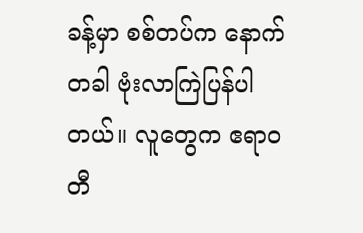ခန့်မှာ စစ်တပ်က နောက်တခါ ဗုံးလာကြဲပြန်ပါတယ်။ လူတွေက ဧရာဝတီ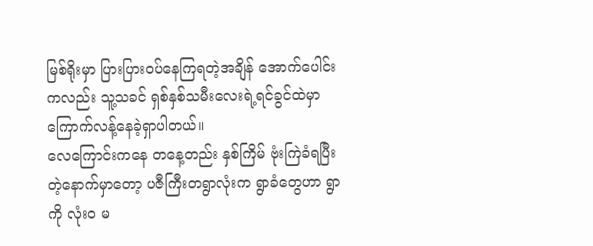မြစ်ရိုးမှာ ပြားပြားဝပ်နေကြရတဲ့အချိန် အောက်ပေါင်းကလည်း သူ့သခင် ရှစ်နှစ်သမီးလေးရဲ့ရင်ခွင်ထဲမှာ ကြောက်လန့်နေခဲ့ရှာပါတယ်။
လေကြောင်းကနေ တနေ့တည်း နှစ်ကြိမ် ဗုံးကြဲခံရပြီးတဲ့နောက်မှာတော့ ပဇီကြီးတရွာလုံးက ရွာခံတွေဟာ ရွာကို လုံးဝ မ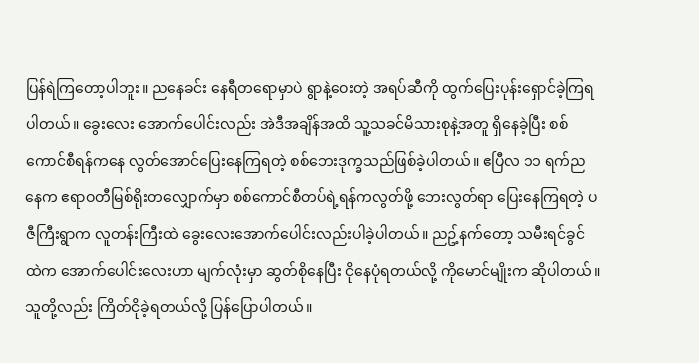ပြန်ရဲကြတော့ပါဘူး။ ညနေခင်း နေရီတရောမှာပဲ ရွာနဲ့ဝေးတဲ့ အရပ်ဆီကို ထွက်ပြေးပုန်းရှောင်ခဲ့ကြရပါတယ်။ ခွေးလေး အောက်ပေါင်းလည်း အဲဒီအချိန်အထိ သူ့သခင်မိသားစုနဲ့အတူ ရှိနေခဲ့ပြီး စစ်ကောင်စီရန်ကနေ လွတ်အောင်ပြေးနေကြရတဲ့ စစ်ဘေးဒုက္ခသည်ဖြစ်ခဲ့ပါတယ်။ ဧပြီလ ၁၁ ရက်ညနေက ဧရာဝတီမြစ်ရိုးတလျှောက်မှာ စစ်ကောင်စီတပ်ရဲ့ရန်ကလွတ်ဖို့ ဘေးလွတ်ရာ ပြေးနေကြရတဲ့ ပဇီကြီးရွာက လူတန်းကြီးထဲ ခွေးလေးအောက်ပေါင်းလည်းပါခဲ့ပါတယ်။ ညဥ့်နက်တော့ သမီးရင်ခွင်ထဲက အောက်ပေါင်းလေးဟာ မျက်လုံးမှာ ဆွတ်စိုနေပြီး ငိုနေပုံရတယ်လို့ ကိုမောင်မျိုးက ဆိုပါတယ်။ သူတို့လည်း ကြိတ်ငိုခဲ့ရတယ်လို့ ပြန်ပြောပါတယ်။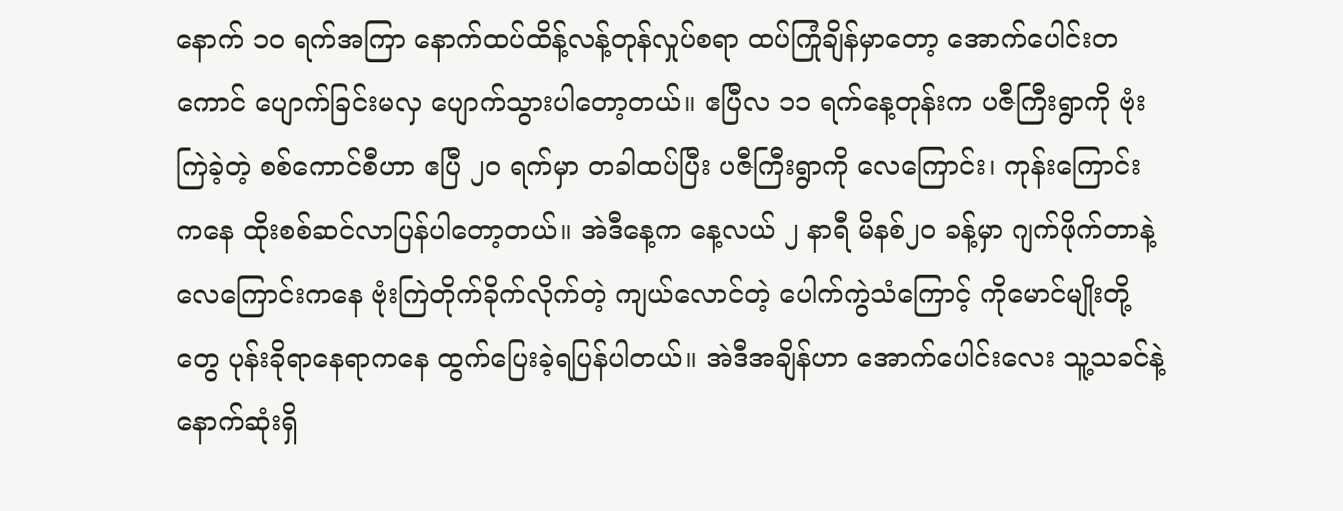နောက် ၁၀ ရက်အကြာ နောက်ထပ်ထိန့်လန့်တုန်လှုပ်စရာ ထပ်ကြုံချိန်မှာတော့ အောက်ပေါင်းတကောင် ပျောက်ခြင်းမလှ ပျောက်သွားပါတော့တယ်။ ဧပြီလ ၁၁ ရက်နေ့တုန်းက ပဇီကြီးရွာကို ဗုံးကြဲခဲ့တဲ့ စစ်ကောင်စီဟာ ဧပြီ ၂၀ ရက်မှာ တခါထပ်ပြီး ပဇီကြီးရွာကို လေကြောင်း၊ ကုန်းကြောင်းကနေ ထိုးစစ်ဆင်လာပြန်ပါတော့တယ်။ အဲဒီနေ့က နေ့လယ် ၂ နာရီ မိနစ်၂၀ ခန့်မှာ ဂျက်ဖိုက်တာနဲ့ လေကြောင်းကနေ ဗုံးကြဲတိုက်ခိုက်လိုက်တဲ့ ကျယ်လောင်တဲ့ ပေါက်ကွဲသံကြောင့် ကိုမောင်မျိုးတို့တွေ ပုန်းခိုရာနေရာကနေ ထွက်ပြေးခဲ့ရပြန်ပါတယ်။ အဲဒီအချိန်ဟာ အောက်ပေါင်းလေး သူ့သခင်နဲ့ နောက်ဆုံးရှိ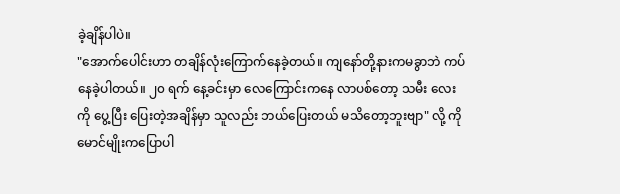ခဲ့ချိန်ပါပဲ။
"အောက်ပေါင်းဟာ တချိန်လုံးကြောက်နေခဲ့တယ်။ ကျနော်တို့နားကမခွာဘဲ ကပ်နေခဲ့ပါတယ်။ ၂၀ ရက် နေ့ခင်းမှာ လေကြောင်းကနေ လာပစ်တော့ သမီး လေးကို ပွေ့ပြီး ပြေးတဲ့အချိန်မှာ သူလည်း ဘယ်ပြေးတယ် မသိတော့ဘူးဗျာ" လို့ ကိုမောင်မျိုးကပြောပါ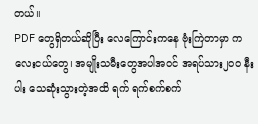တယ်။
PDF တွေရှိတယ်ဆိုပြီး လေကြောင်းကနေ ဗုံးကြဲတာမှာ ကလေးငယ်တွေ၊ အမျိုးသမီးတွေအပါအဝင် အရပ်သား၂၀၀ နီးပါး သေဆုံးသွားတဲ့အထိ ရက် ရက်စက်စက်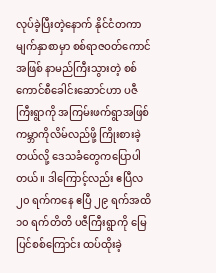လုပ်ခဲ့ပြီးတဲ့နောက် နိုင်ငံတကာ မျက်နှာစာမှာ စစ်ရာဇဝတ်ကောင်အဖြစ် နာမည်ကြီးသွားတဲ့ စစ်ကောင်စီခေါင်းဆောင်ဟာ ပဇီကြီးရွာကို အကြမ်းဖက်ရွာအဖြစ် ကမ္ဘာကိုလိမ်လည်ဖို့ ကြိုးစားခဲ့တယ်လို့ ဒေသခံတွေကပြောပါတယ်။ ဒါကြောင့်လည်း ဧပြီလ ၂၀ ရက်ကနေ ဧပြီ ၂၉ ရက်အထိ ၁၀ ရက်တိတိ ပဇီကြီးရွာကို မြေပြင်စစ်ကြောင်း ထပ်ထိုးခဲ့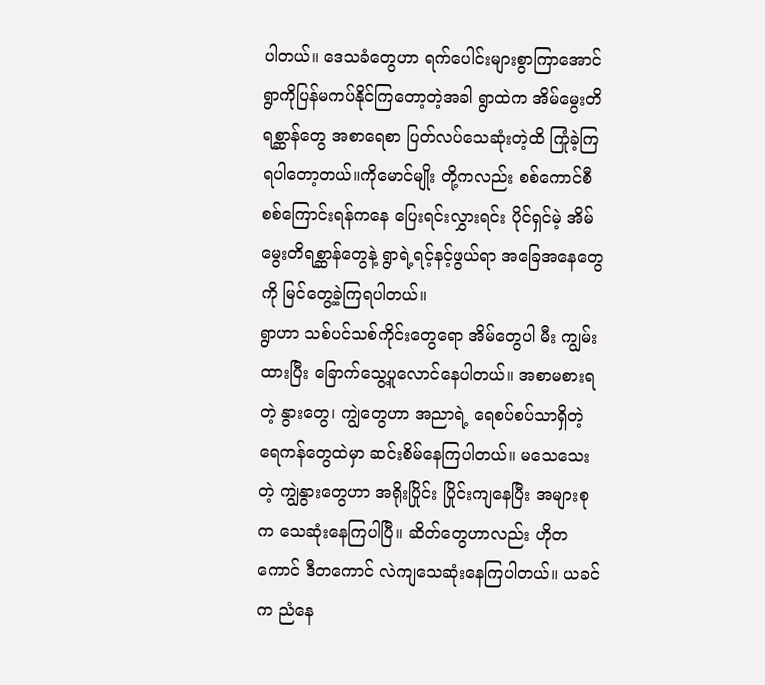ပါတယ်။ ဒေသခံတွေဟာ ရက်ပေါင်းများစွာကြာအောင် ရွာကိုပြန်မကပ်နိုင်ကြတော့တဲ့အခါ ရွာထဲက အိမ်မွေးတိရစ္ဆာန်တွေ အစာရေစာ ပြတ်လပ်သေဆုံးတဲ့ထိ ကြုံခဲ့ကြရပါတော့တယ်။ကိုမောင်မျိုး တို့ကလည်း စစ်ကောင်စီစစ်ကြောင်းရန်ကနေ ပြေးရင်းလွှားရင်း ပိုင်ရှင်မဲ့ အိမ်မွေးတိရစ္ဆာန်တွေနဲ့ ရွာရဲ့ရင့်နင့်ဖွယ်ရာ အခြေအနေတွေကို မြင်တွေ့ခဲ့ကြရပါတယ်။
ရွာဟာ သစ်ပင်သစ်ကိုင်းတွေရော အိမ်တွေပါ မီး ကျွမ်းထားပြီး ခြောက်သွေ့ပူလောင်နေပါတယ်။ အစာမစားရတဲ့ နွားတွေ၊ ကျွဲတွေဟာ အညာရဲ့ ရေစပ်စပ်သာရှိတဲ့ ရေကန်တွေထဲမှာ ဆင်းစိမ်နေကြပါတယ်။ မသေသေးတဲ့ ကျွဲနွားတွေဟာ အရိုးပြိုင်း ပြိုင်းကျနေပြီး အများစုက သေဆုံးနေကြပါပြီ။ ဆိတ်တွေဟာလည်း ဟိုတကောင် ဒီတကောင် လဲကျသေဆုံးနေကြပါတယ်။ ယခင်က ညံနေ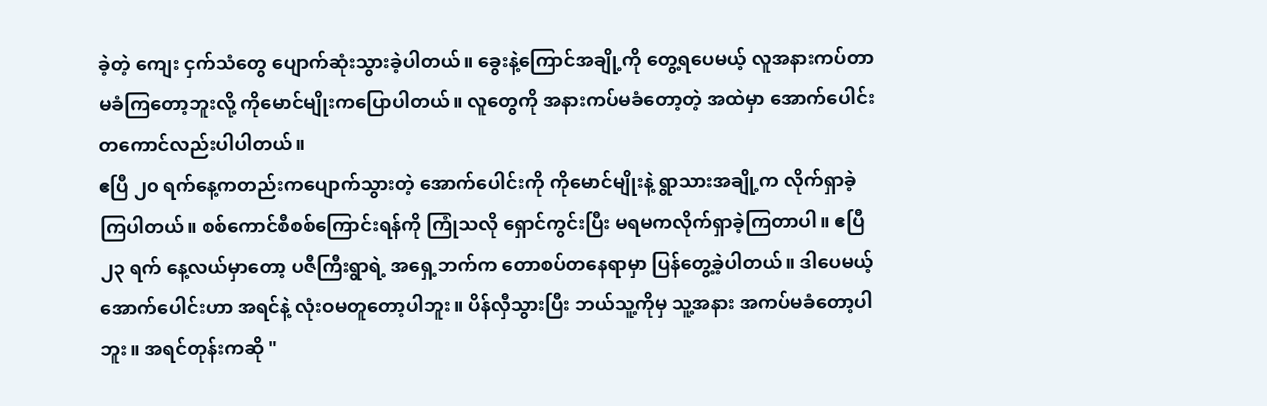ခဲ့တဲ့ ကျေး ငှက်သံတွေ ပျောက်ဆုံးသွားခဲ့ပါတယ်။ ခွေးနဲ့ကြောင်အချို့ကို တွေ့ရပေမယ့် လူအနားကပ်တာ မခံကြတော့ဘူးလို့ ကိုမောင်မျိုးကပြောပါတယ်။ လူတွေကို အနားကပ်မခံတော့တဲ့ အထဲမှာ အောက်ပေါင်းတကောင်လည်းပါပါတယ်။
ဧပြီ ၂၀ ရက်နေ့ကတည်းကပျောက်သွားတဲ့ အောက်ပေါင်းကို ကိုမောင်မျိုးနဲ့ ရွာသားအချို့က လိုက်ရှာခဲ့ကြပါတယ်။ စစ်ကောင်စီစစ်ကြောင်းရန်ကို ကြုံသလို ရှောင်ကွင်းပြီး မရမကလိုက်ရှာခဲ့ကြတာပါ။ ဧပြီ ၂၃ ရက် နေ့လယ်မှာတော့ ပဇီကြီးရွာရဲ့ အရှေ့ဘက်က တောစပ်တနေရာမှာ ပြန်တွေ့ခဲ့ပါတယ်။ ဒါပေမယ့် အောက်ပေါင်းဟာ အရင်နဲ့ လုံးဝမတူတော့ပါဘူး။ ပိန်လှီသွားပြီး ဘယ်သူ့ကိုမှ သူ့အနား အကပ်မခံတော့ပါဘူး။ အရင်တုန်းကဆို "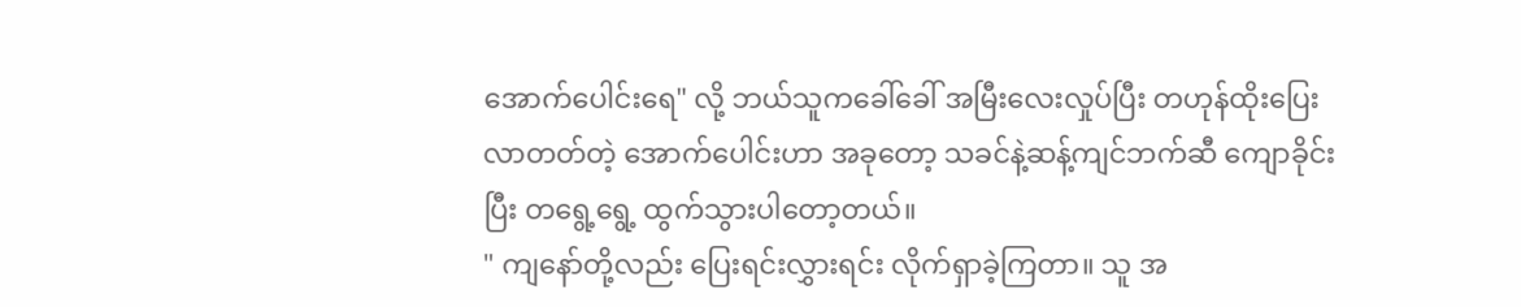အောက်ပေါင်းရေ" လို့ ဘယ်သူကခေါ်ခေါ် အမြီးလေးလှုပ်ပြီး တဟုန်ထိုးပြေးလာတတ်တဲ့ အောက်ပေါင်းဟာ အခုတော့ သခင်နဲ့ဆန့်ကျင်ဘက်ဆီ ကျောခိုင်းပြီး တရွေ့ရွေ့ ထွက်သွားပါတော့တယ်။
" ကျနော်တို့လည်း ပြေးရင်းလွှားရင်း လိုက်ရှာခဲ့ကြတာ။ သူ အ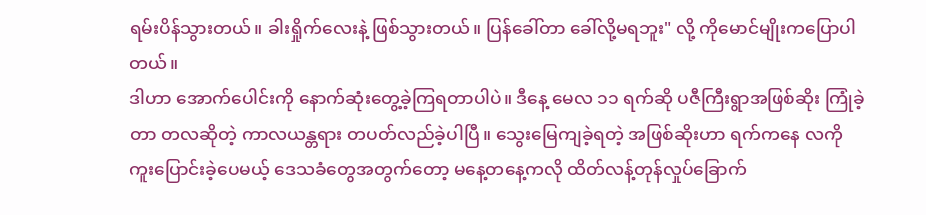ရမ်းပိန်သွားတယ်။ ခါးရှိုက်လေးနဲ့ ဖြစ်သွားတယ်။ ပြန်ခေါ်တာ ခေါ်လို့မရဘူး" လို့ ကိုမောင်မျိုးကပြောပါတယ်။
ဒါဟာ အောက်ပေါင်းကို နောက်ဆုံးတွေ့ခဲ့ကြရတာပါပဲ။ ဒီနေ့ မေလ ၁၁ ရက်ဆို ပဇီကြီးရွာအဖြစ်ဆိုး ကြုံခဲ့တာ တလဆိုတဲ့ ကာလယန္တရား တပတ်လည်ခဲ့ပါပြီ။ သွေးမြေကျခဲ့ရတဲ့ အဖြစ်ဆိုးဟာ ရက်ကနေ လကို ကူးပြောင်းခဲ့ပေမယ့် ဒေသခံတွေအတွက်တော့ မနေ့တနေ့ကလို ထိတ်လန့်တုန်လှုပ်ခြောက်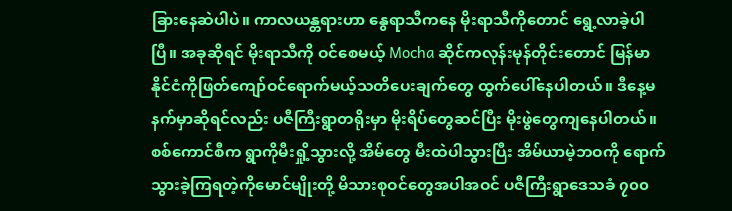ခြားနေဆဲပါပဲ။ ကာလယန္တရားဟာ နွေရာသီကနေ မိုးရာသီကိုတောင် ရွေ့လာခဲ့ပါပြီ။ အခုဆိုရင် မိုးရာသီကို ဝင်စေမယ့် Mocha ဆိုင်ကလုန်းမုန်တိုင်းတောင် မြန်မာ နိုင်ငံကိုဖြတ်ကျော်ဝင်ရောက်မယ့်သတိပေးချက်တွေ ထွက်ပေါ်နေပါတယ်။ ဒီနေ့မနက်မှာဆိုရင်လည်း ပဇီကြီးရွာတရိုးမှာ မိုးရိပ်တွေဆင်ပြီး မိုးဖွဲတွေကျနေပါတယ်။စစ်ကောင်စီက ရွာကိုမီးရှို့သွားလို့ အိမ်တွေ မီးထဲပါသွားပြီး အိမ်ယာမဲ့ဘဝကို ရောက်သွားခဲ့ကြရတဲ့ကိုမောင်မျိုးတို့ မိသားစုဝင်တွေအပါအဝင် ပဇီကြီးရွာဒေသခံ ၇၀၀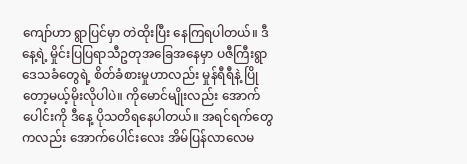ကျော်ဟာ ရွာပြင်မှာ တဲထိုးပြီး နေကြရပါတယ်။ ဒီနေ့ရဲ့ မှိုင်းပြပြရာသီဥတုအခြေအနေမှာ ပဇီကြီးရွာဒေသခံတွေရဲ့ စိတ်ခံစားမှုဟာလည်း မှုန်ရီရီနဲ့ ပြိုတော့မယ့်မိုးလိုပါပဲ။ ကိုမောင်မျိုးလည်း အောက်ပေါင်းကို ဒီနေ့ ပိုသတိရနေပါတယ်။ အရင်ရက်တွေကလည်း အောက်ပေါင်းလေး အိမ်ပြန်လာလေမ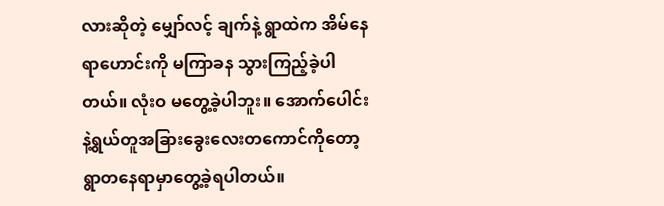လားဆိုတဲ့ မျှော်လင့် ချက်နဲ့ ရွာထဲက အိမ်နေရာဟောင်းကို မကြာခန သွားကြည့်ခဲ့ပါတယ်။ လုံးဝ မတွေ့ခဲ့ပါဘူး။ အောက်ပေါင်းနဲ့ရွယ်တူအခြားခွေးလေးတကောင်ကိုတော့ ရွာတနေရာမှာတွေ့ခဲ့ရပါတယ်။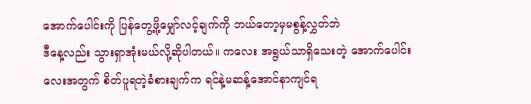အောက်ပေါင်းကို ပြန်တွေ့ဖို့မျှော်လင့်ချက်ကို ဘယ်တော့မှမစွန့်လွှတ်ဘဲ
ဒီနေ့လည်း သွားရှာအုံးမယ်လို့ဆိုပါတယ်။ ကလေး အရွယ်သာရှိသေးတဲ့ အောက်ပေါင်းလေးအတွက် စိတ်ပူရတဲ့ခံစားချက်က ရင်နဲ့မဆန့်အောင်နာကျင်ရ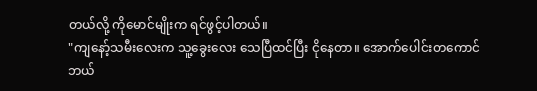တယ်လို့ ကိုမောင်မျိုးက ရင်ဖွင့်ပါတယ်။
"ကျနော့်သမီးလေးက သူ့ခွေးလေး သေပြီထင်ပြီး ငိုနေတာ။ အောက်ပေါင်းတကောင် ဘယ်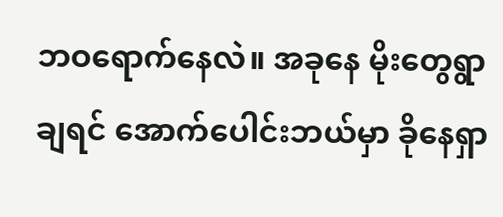ဘဝရောက်နေလဲ။ အခုနေ မိုးတွေရွာချရင် အောက်ပေါင်းဘယ်မှာ ခိုနေရှာ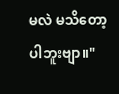မလဲ မသိတော့ပါဘူးဗျာ။"